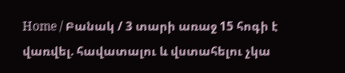Home / Բանակ / 3 տարի առաջ 15 հոգի է վառվել. հավատալու և վստահելու չկա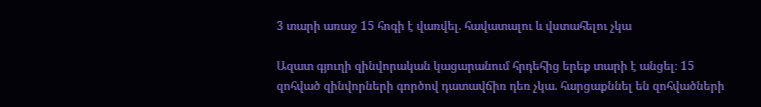3 տարի առաջ 15 հոգի է վառվել. հավատալու և վստահելու չկա

Ազատ գյուղի զինվորական կացարանում հրդեհից երեք տարի է անցել։ 15 զոհված զինվորների գործով դատավճիռ դեռ չկա. հարցաքննել են զոհվածների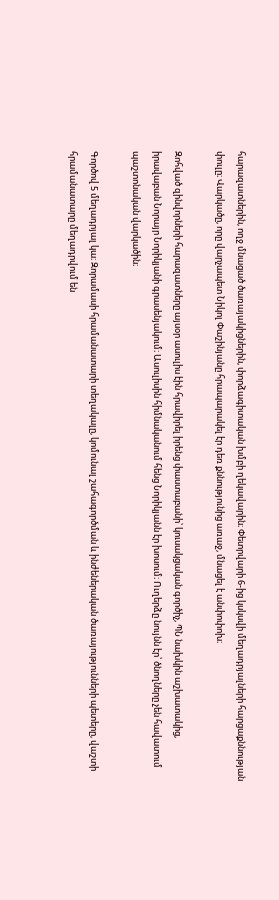հարազատներին, ողջ մնացած ծառայակիցներին, փորձագիտական խմբի ղեկավարին։ Փետրվարի 6-ից կսկսվի մեղադրյալների հարցաքննության փուլը։ Վարկածը, որը վարչապետ Նիկոլ Փաշինյանը հրապարակել էր դեռ քննությունից առաջ, մնացել է անփոփոխ։

Զոհված զինվորների հարազատները այսօր ասուլիս էին հրավիրել իրենց փաստաբանի՝ կուսակցական գործիչ, ՊՆ նախկին աշխատակից, իրավաբան Նորայր Նորիկյանի գրասենյակում։ Ասուլիսին հիմնականում հենց Նորիկյանն էր խոսում։ Ուղերձը նույնն էր՝ ծնողները չեն հավատում պաշտոնական վարկածին։

Գործով 5 մեղադրյալ կա։ Զորամասի հրամանատարի տեղակալը, կոմունալ շահագործման և ինժեներական ծառայությունների պետերը, վաշտի հրամանատարը մեղադրվում են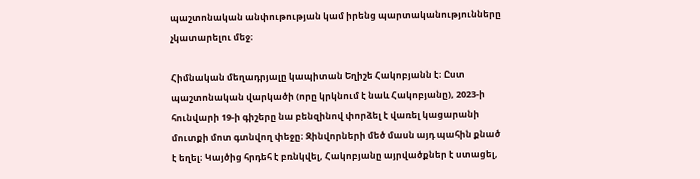պաշտոնական անփութության կամ իրենց պարտականությունները չկատարելու մեջ։

Հիմնական մեղադրյալը կապիտան Եղիշե Հակոբյանն է։ Ըստ պաշտոնական վարկածի (որը կրկնում է նաև Հակոբյանը), 2023-ի հունվարի 19-ի գիշերը նա բենզինով փորձել է վառել կացարանի մուտքի մոտ գտնվող փեջը։ Զինվորների մեծ մասն այդ պահին քնած է եղել։ Կայծից հրդեհ է բռնկվել, Հակոբյանը այրվածքներ է ստացել,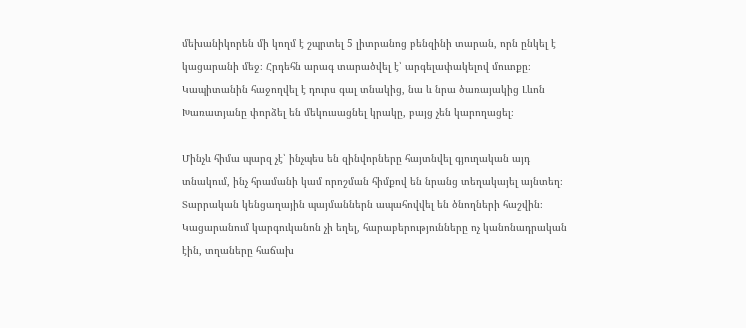մեխանիկորեն մի կողմ է շպրտել 5 լիտրանոց բենզինի տարան, որն ընկել է կացարանի մեջ։ Հրդեհն արագ տարածվել է՝ արգելափակելով մուտքը։ Կապիտանին հաջողվել է դուրս գալ տնակից, նա և նրա ծառայակից Լևոն Խառատյանը փորձել են մեկուսացնել կրակը, բայց չեն կարողացել։

Մինչև հիմա պարզ չէ՝ ինչպես են զինվորները հայտնվել գյուղական այդ տնակում, ինչ հրամանի կամ որոշման հիմքով են նրանց տեղակայել այնտեղ։ Տարրական կենցաղային պայմաններն ապահովվել են ծնողների հաշվին։ Կացարանում կարգուկանոն չի եղել, հարաբերությունները ոչ կանոնադրական էին, տղաները հաճախ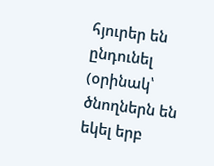հյուրեր են ընդունել (օրինակ՝ ծնողներն են եկել երբ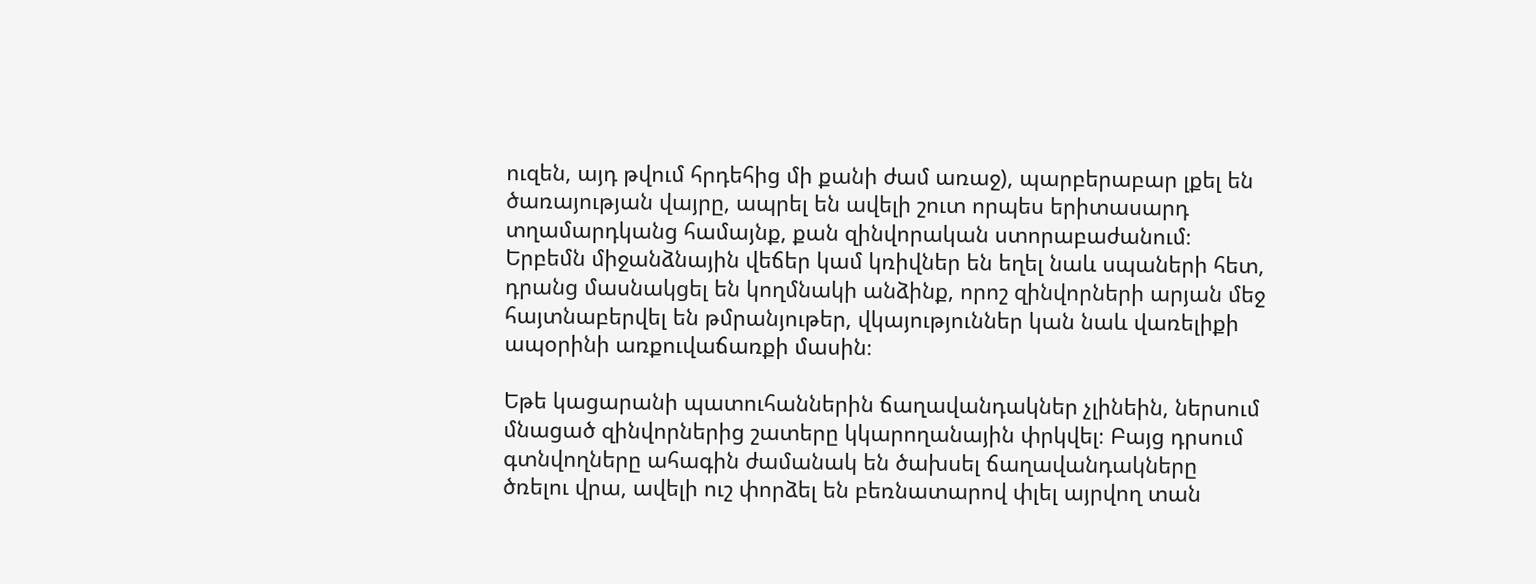ուզեն, այդ թվում հրդեհից մի քանի ժամ առաջ), պարբերաբար լքել են ծառայության վայրը, ապրել են ավելի շուտ որպես երիտասարդ տղամարդկանց համայնք, քան զինվորական ստորաբաժանում։ Երբեմն միջանձնային վեճեր կամ կռիվներ են եղել նաև սպաների հետ, դրանց մասնակցել են կողմնակի անձինք, որոշ զինվորների արյան մեջ հայտնաբերվել են թմրանյութեր, վկայություններ կան նաև վառելիքի ապօրինի առքուվաճառքի մասին։

Եթե կացարանի պատուհաններին ճաղավանդակներ չլինեին, ներսում մնացած զինվորներից շատերը կկարողանային փրկվել։ Բայց դրսում գտնվողները ահագին ժամանակ են ծախսել ճաղավանդակները ծռելու վրա, ավելի ուշ փորձել են բեռնատարով փլել այրվող տան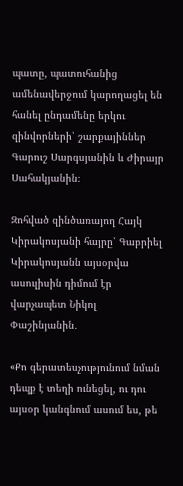պատը, պատուհանից ամենավերջում կարողացել են հանել ընդամենը երկու զինվորների՝ շարքայիններ Գարուշ Սարգսյանին և Ժիրայր Սահակյանին։

Զոհված զինծառայող Հայկ Կիրակոսյանի հայրը՝ Գաբրիել Կիրակոսյանն այսօրվա ասուլիսին դիմում էր վարչապետ Նիկոլ Փաշինյանին․

«Քո գերատեսչությունում նման դեպք է տեղի ունեցել, ու դու այսօր կանգնում ասում ես, թե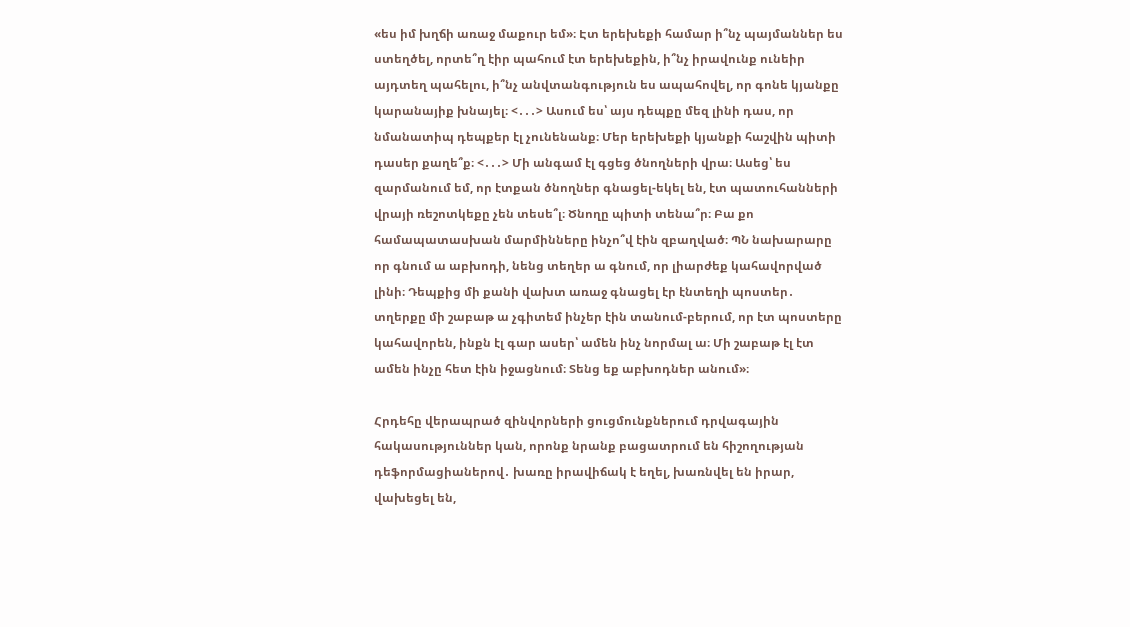«ես իմ խղճի առաջ մաքուր եմ»։ Էտ երեխեքի համար ի՞նչ պայմաններ ես ստեղծել, որտե՞ղ էիր պահում էտ երեխեքին, ի՞նչ իրավունք ունեիր այդտեղ պահելու, ի՞նչ անվտանգություն ես ապահովել, որ գոնե կյանքը կարանայիք խնայել։ <․․․> Ասում ես՝ այս դեպքը մեզ լինի դաս, որ նմանատիպ դեպքեր էլ չունենանք։ Մեր երեխեքի կյանքի հաշվին պիտի դասեր քաղե՞ք։ <․․․> Մի անգամ էլ գցեց ծնողների վրա։ Ասեց՝ ես զարմանում եմ, որ էտքան ծնողներ գնացել-եկել են, էտ պատուհանների վրայի ռեշոտկեքը չեն տեսե՞լ։ Ծնողը պիտի տենա՞ր։ Բա քո համապատասխան մարմինները ինչո՞վ էին զբաղված։ ՊՆ նախարարը որ գնում ա աբխոդի, նենց տեղեր ա գնում, որ լիարժեք կահավորված լինի։ Դեպքից մի քանի վախտ առաջ գնացել էր էնտեղի պոստեր․ տղերքը մի շաբաթ ա չգիտեմ ինչեր էին տանում-բերում, որ էտ պոստերը կահավորեն, ինքն էլ գար ասեր՝ ամեն ինչ նորմալ ա։ Մի շաբաթ էլ էտ ամեն ինչը հետ էին իջացնում։ Տենց եք աբխոդներ անում»։

Հրդեհը վերապրած զինվորների ցուցմունքներում դրվագային հակասություններ կան, որոնք նրանք բացատրում են հիշողության դեֆորմացիաներով․ խառը իրավիճակ է եղել, խառնվել են իրար, վախեցել են,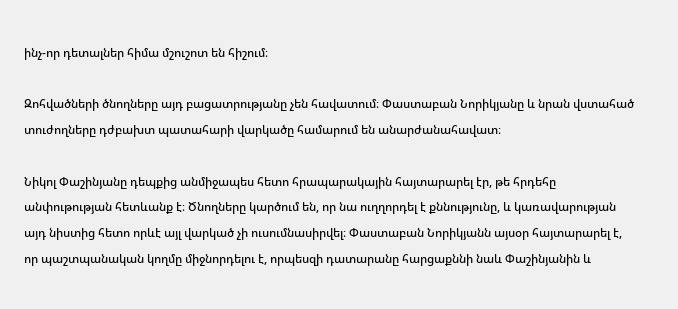ինչ-որ դետալներ հիմա մշուշոտ են հիշում։

Զոհվածների ծնողները այդ բացատրությանը չեն հավատում։ Փաստաբան Նորիկյանը և նրան վստահած տուժողները դժբախտ պատահարի վարկածը համարում են անարժանահավատ։

Նիկոլ Փաշինյանը դեպքից անմիջապես հետո հրապարակային հայտարարել էր, թե հրդեհը անփութության հետևանք է։ Ծնողները կարծում են, որ նա ուղղորդել է քննությունը, և կառավարության այդ նիստից հետո որևէ այլ վարկած չի ուսումնասիրվել։ Փաստաբան Նորիկյանն այսօր հայտարարել է, որ պաշտպանական կողմը միջնորդելու է, որպեսզի դատարանը հարցաքննի նաև Փաշինյանին և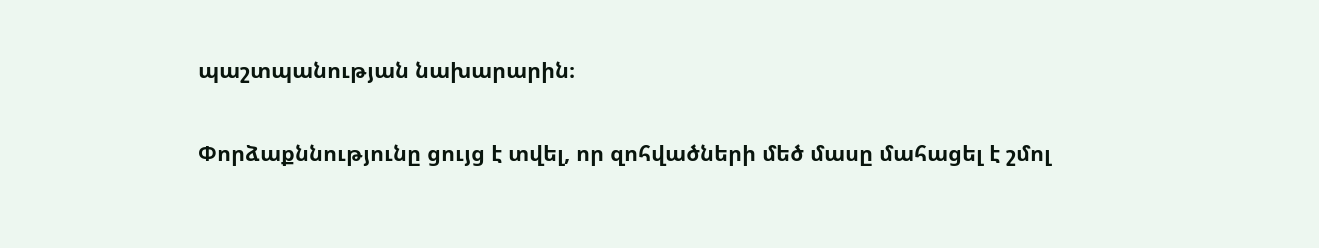պաշտպանության նախարարին։

Փորձաքննությունը ցույց է տվել, որ զոհվածների մեծ մասը մահացել է շմոլ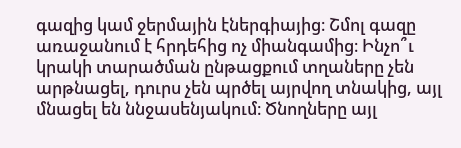գազից կամ ջերմային էներգիայից։ Շմոլ գազը առաջանում է հրդեհից ոչ միանգամից։ Ինչո՞ւ կրակի տարածման ընթացքում տղաները չեն արթնացել, դուրս չեն պրծել այրվող տնակից, այլ մնացել են ննջասենյակում։ Ծնողները այլ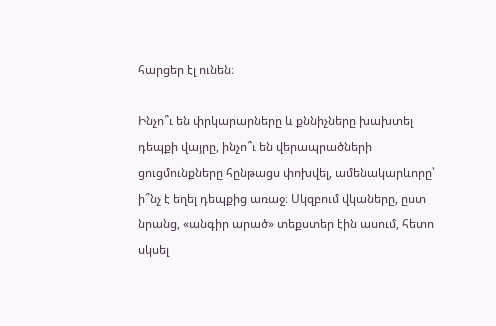հարցեր էլ ունեն։

Ինչո՞ւ են փրկարարները և քննիչները խախտել դեպքի վայրը, ինչո՞ւ են վերապրածների ցուցմունքները հընթացս փոխվել, ամենակարևորը՝ ի՞նչ է եղել դեպքից առաջ։ Սկզբում վկաները, ըստ նրանց, «անգիր արած» տեքստեր էին ասում, հետո սկսել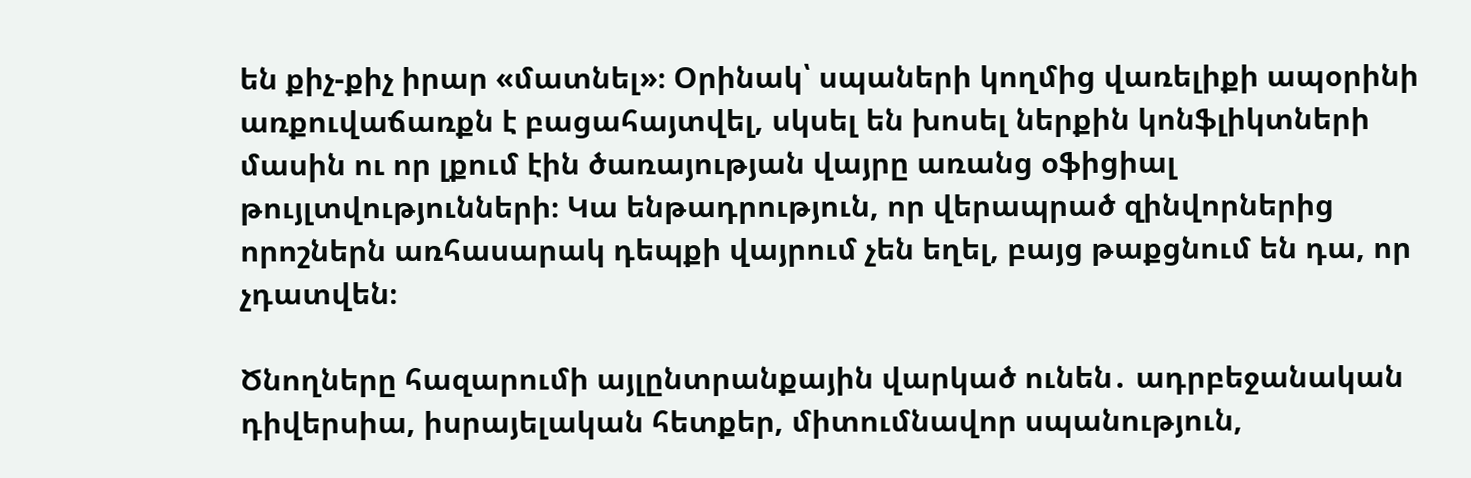են քիչ-քիչ իրար «մատնել»։ Օրինակ՝ սպաների կողմից վառելիքի ապօրինի առքուվաճառքն է բացահայտվել, սկսել են խոսել ներքին կոնֆլիկտների մասին ու որ լքում էին ծառայության վայրը առանց օֆիցիալ թույլտվությունների։ Կա ենթադրություն, որ վերապրած զինվորներից որոշներն առհասարակ դեպքի վայրում չեն եղել, բայց թաքցնում են դա, որ չդատվեն։

Ծնողները հազարումի այլընտրանքային վարկած ունեն․ ադրբեջանական դիվերսիա, իսրայելական հետքեր, միտումնավոր սպանություն,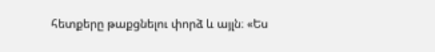հետքերը թաքցնելու փորձ և այլն։ «Ես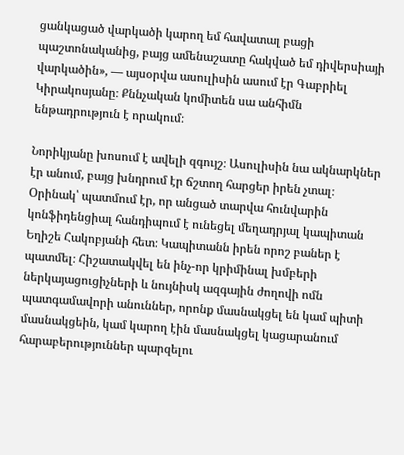ցանկացած վարկածի կարող եմ հավատալ բացի պաշտոնականից, բայց ամենաշատը հակված եմ դիվերսիայի վարկածին», — այսօրվա ասուլիսին ասում էր Գաբրիել Կիրակոսյանը։ Քննչական կոմիտեն սա անհիմն ենթադրություն է որակում։

Նորիկյանը խոսում է ավելի զգույշ։ Ասուլիսին նա ակնարկներ էր անում, բայց խնդրում էր ճշտող հարցեր իրեն չտալ։ Օրինակ՝ պատմում էր, որ անցած տարվա հունվարին կոնֆիդենցիալ հանդիպում է ունեցել մեղադրյալ կապիտան Եղիշե Հակոբյանի հետ։ Կապիտանն իրեն որոշ բաներ է պատմել։ Հիշատակվել են ինչ-որ կրիմինալ խմբերի ներկայացուցիչների և նույնիսկ ազգային ժողովի ոմն պատգամավորի անուններ, որոնք մասնակցել են կամ պիտի մասնակցեին, կամ կարող էին մասնակցել կացարանում հարաբերություններ պարզելու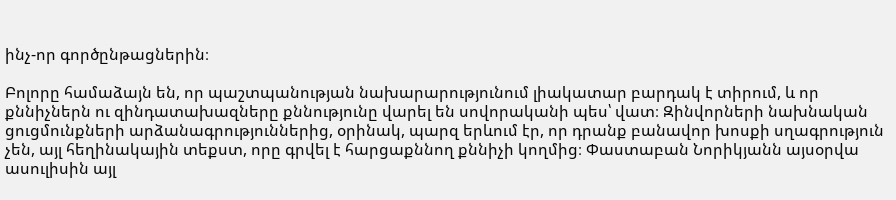ինչ-որ գործընթացներին։

Բոլորը համաձայն են, որ պաշտպանության նախարարությունում լիակատար բարդակ է տիրում, և որ քննիչներն ու զինդատախազները քննությունը վարել են սովորականի պես՝ վատ։ Զինվորների նախնական ցուցմունքների արձանագրություններից, օրինակ, պարզ երևում էր, որ դրանք բանավոր խոսքի սղագրություն չեն, այլ հեղինակային տեքստ, որը գրվել է հարցաքննող քննիչի կողմից։ Փաստաբան Նորիկյանն այսօրվա ասուլիսին այլ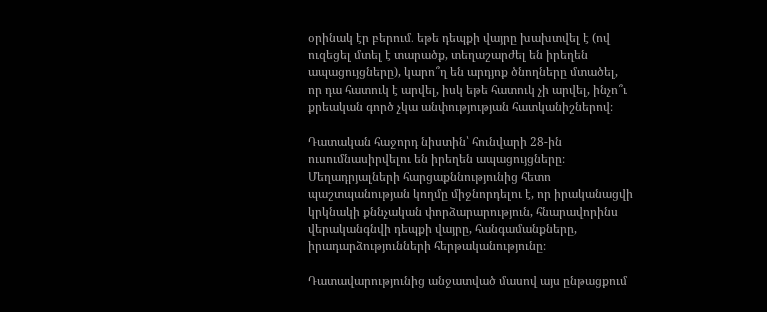օրինակ էր բերում․ եթե դեպքի վայրը խախտվել է (ով ուզեցել մտել է տարածք, տեղաշարժել են իրեղեն ապացույցները), կարո՞ղ են արդյոք ծնողները մտածել, որ դա հատուկ է արվել, իսկ եթե հատուկ չի արվել, ինչո՞ւ քրեական գործ չկա անփությության հատկանիշներով։

Դատական հաջորդ նիստին՝ հունվարի 28-ին ուսումնասիրվելու են իրեղեն ապացույցները։ Մեղադրյալների հարցաքննությունից հետո պաշտպանության կողմը միջնորդելու է, որ իրականացվի կրկնակի քննչական փորձարարություն, հնարավորինս վերականգնվի դեպքի վայրը, հանգամանքները, իրադարձությունների հերթականությունը։

Դատավարությունից անջատված մասով այս ընթացքում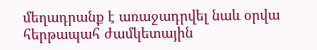մեղադրանք է առաջադրվել նաև օրվա հերթապահ ժամկետային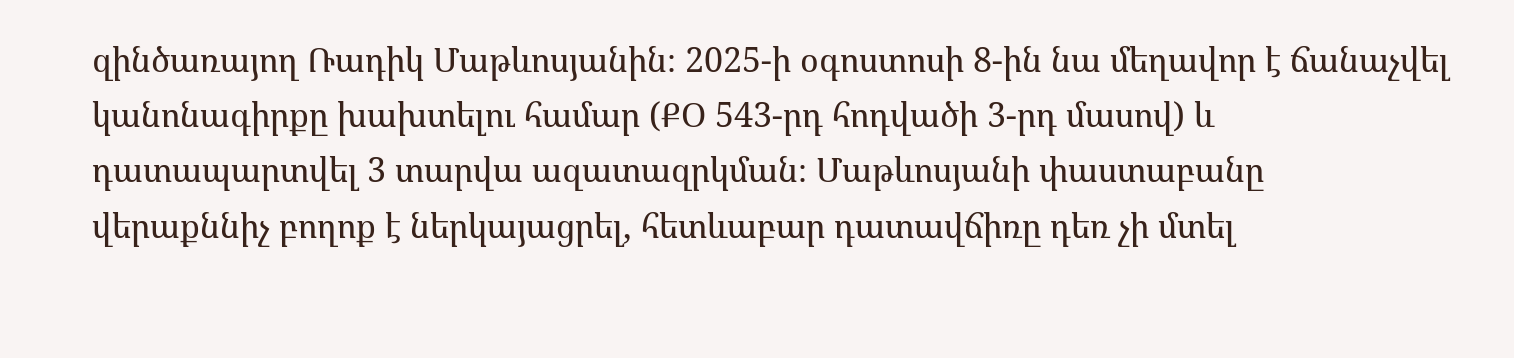զինծառայող Ռադիկ Մաթևոսյանին։ 2025-ի օգոստոսի 8-ին նա մեղավոր է ճանաչվել կանոնագիրքը խախտելու համար (ՔՕ 543-րդ հոդվածի 3-րդ մասով) և դատապարտվել 3 տարվա ազատազրկման։ Մաթևոսյանի փաստաբանը վերաքննիչ բողոք է ներկայացրել, հետևաբար դատավճիռը դեռ չի մտել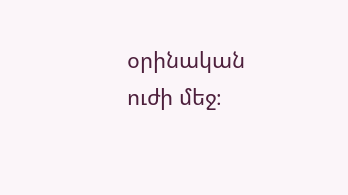օրինական ուժի մեջ։